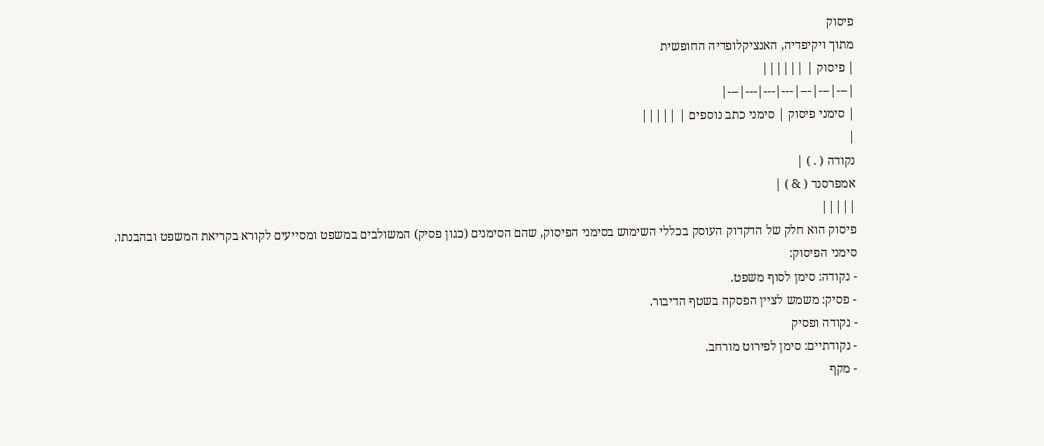פיסוק
מתוך ויקיפדיה, האנציקלופדיה החופשית
| פיסוק | ||||||
|---|---|---|---|---|---|---|
| סימני פיסוק | סימני כתב נוספים | |||||
|
נקודה ( . ) |
אמפרסנד ( & ) |
|||||
פיסוק הוא חלק של הדקדוק העוסק בכללי השימוש בסימני הפיסוק, שהם הסימנים (כגון פסיק) המשולבים במשפט ומסייעים לקורא בקריאת המשפט ובהבנתו.
סימני הפיסוק:
- נקודה: סימן לסוף משפט.
- פסיק: משמש לציין הפסקה בשטף הדיבור.
- נקודה ופסיק
- נקודתיים: סימן לפירוט מורחב.
- מקף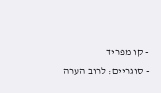- קו מפריד
- סוגריים: לרוב הערה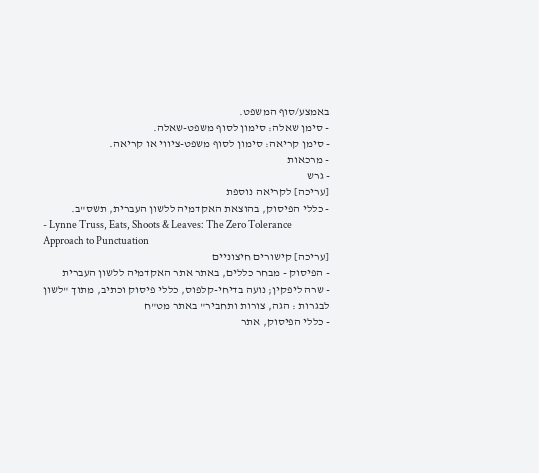באמצע/סוף המשפט.
- סימן שאלה: סימון לסוף משפט-שאלה.
- סימן קריאה: סימון לסוף משפט-ציווי או קריאה.
- מרכאות
- גרש
[עריכה] לקריאה נוספת
- כללי הפיסוק, בהוצאת האקדמיה ללשון העברית, תשס"ב.
- Lynne Truss, Eats, Shoots & Leaves: The Zero Tolerance Approach to Punctuation
[עריכה] קישורים חיצוניים
- הפיסוק - מבחר כללים, באתר אתר האקדמיה ללשון העברית
- שרה ליפקין; נועה בדיחי-קלפוס, כללי פיסוק וכתיב, מתוך "לשון לבגרות : הגה, צורות ותחביר" באתר מט"ח
- כללי הפיסוק, אתר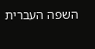השפה העברית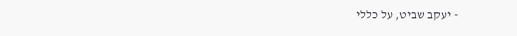- יעקב שביט, על כללי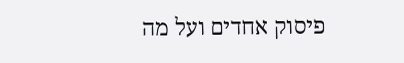פיסוק אחדים ועל מה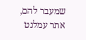שמעבר להם, אתר עמלנט